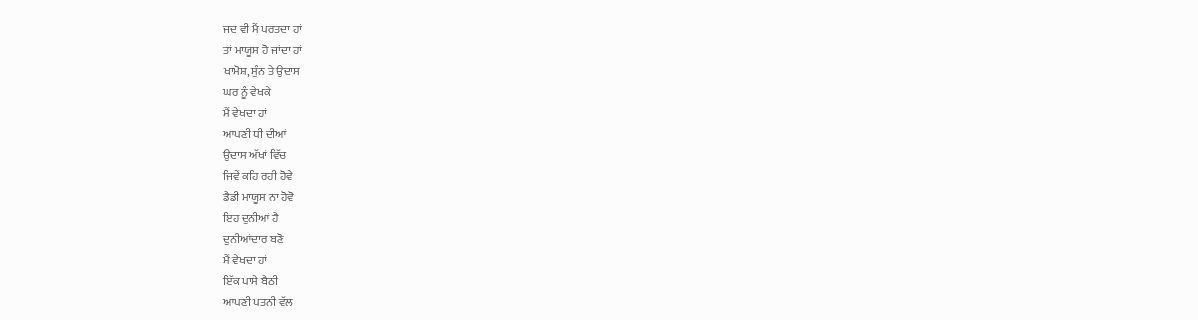ਜਦ ਵੀ ਮੈਂ ਪਰਤਦਾ ਹਾਂ
ਤਾਂ ਮਾਯੂਸ ਹੋ ਜਾਂਦਾ ਹਾਂ
ਖਾਮੋਸ਼, ਸੁੰਨ ਤੇ ਉਦਾਸ
ਘਰ ਨੂੰ ਵੇਖਕੇ
ਮੈਂ ਵੇਖਦਾ ਹਾਂ
ਆਪਣੀ ਧੀ ਦੀਆਂ
ਉਦਾਸ ਅੱਖਾਂ ਵਿੱਚ
ਜਿਵੇਂ ਕਹਿ ਰਹੀ ਹੋਵੇ
ਡੈਡੀ ਮਾਯੂਸ ਨਾ ਹੋਵੋ
ਇਹ ਦੁਨੀਆਂ ਹੈ
ਦੁਨੀਆਂਦਾਰ ਬਣੋ
ਮੈਂ ਵੇਖਦਾ ਹਾਂ
ਇੱਕ ਪਾਸੇ ਬੈਠੀ
ਆਪਣੀ ਪਤਨੀ ਵੱਲ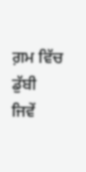ਗ਼ਮ ਵਿੱਚ ਡੁੱਬੀ
ਜਿਵੇਂ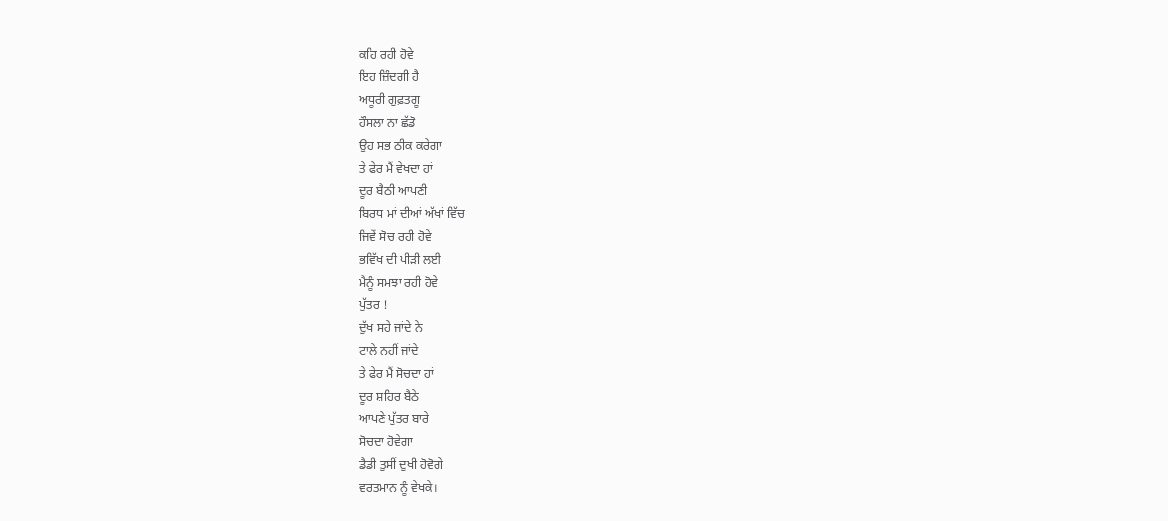ਕਹਿ ਰਹੀ ਹੋਵੇ
ਇਹ ਜ਼ਿੰਦਗੀ ਹੈ
ਅਧੂਰੀ ਗੁਫ਼ਤਗੂ
ਹੌਸਲਾ ਨਾ ਛੱਡੋ
ਉਹ ਸਭ ਠੀਕ ਕਰੇਗਾ
ਤੇ ਫੇਰ ਮੈਂ ਵੇਖਦਾ ਹਾਂ
ਦੂਰ ਬੈਠੀ ਆਪਣੀ
ਬਿਰਧ ਮਾਂ ਦੀਆਂ ਅੱਖਾਂ ਵਿੱਚ
ਜਿਵੇਂ ਸੋਚ ਰਹੀ ਹੋਵੇ
ਭਵਿੱਖ ਦੀ ਪੀੜੀ ਲਈ
ਮੈਨੂੰ ਸਮਝਾ ਰਹੀ ਹੋਵੇ
ਪੁੱਤਰ !
ਦੁੱਖ ਸਹੇ ਜਾਂਦੇ ਨੇ
ਟਾਲੇ ਨਹੀਂ ਜਾਂਦੇ
ਤੇ ਫੇਰ ਮੈਂ ਸੋਚਦਾ ਹਾਂ
ਦੂਰ ਸ਼ਹਿਰ ਬੈਠੇ
ਆਪਣੇ ਪੁੱਤਰ ਬਾਰੇ
ਸੋਚਦਾ ਹੋਵੇਗਾ
ਡੈਡੀ ਤੁਸੀਂ ਦੁਖੀ ਹੋਵੋਗੇ
ਵਰਤਮਾਨ ਨੂੰ ਵੇਖਕੇ।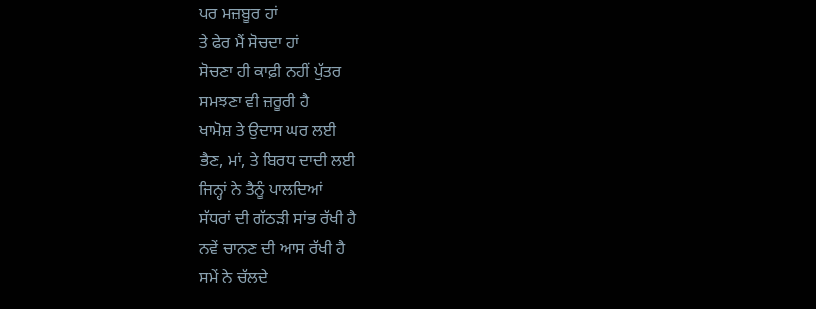ਪਰ ਮਜ਼ਬੂਰ ਹਾਂ
ਤੇ ਫੇਰ ਮੈਂ ਸੋਚਦਾ ਹਾਂ
ਸੋਚਣਾ ਹੀ ਕਾਫ਼ੀ ਨਹੀਂ ਪੁੱਤਰ
ਸਮਝਣਾ ਵੀ ਜ਼ਰੂਰੀ ਹੈ
ਖਾਮੋਸ਼ ਤੇ ਉਦਾਸ ਘਰ ਲਈ
ਭੈਣ, ਮਾਂ, ਤੇ ਬਿਰਧ ਦਾਦੀ ਲਈ
ਜਿਨ੍ਹਾਂ ਨੇ ਤੈਨੂੰ ਪਾਲਦਿਆਂ
ਸੱਧਰਾਂ ਦੀ ਗੱਠੜੀ ਸਾਂਭ ਰੱਖੀ ਹੈ
ਨਵੇਂ ਚਾਨਣ ਦੀ ਆਸ ਰੱਖੀ ਹੈ
ਸਮੇਂ ਨੇ ਚੱਲਦੇ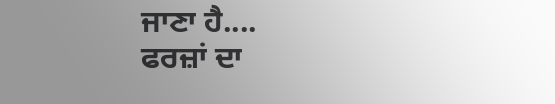ਜਾਣਾ ਹੈ....
ਫਰਜ਼ਾਂ ਦਾ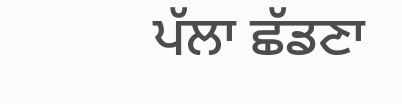ਪੱਲਾ ਛੱਡਣਾ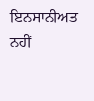ਇਨਸਾਨੀਅਤ ਨਹੀਂ